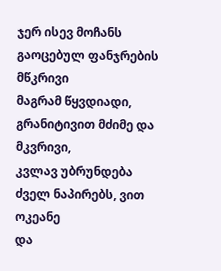ჯერ ისევ მოჩანს გაოცებულ ფანჯრების მწკრივი
მაგრამ წყვდიადი, გრანიტივით მძიმე და მკვრივი,
კვლავ უბრუნდება ძველ ნაპირებს, ვით ოკეანე
და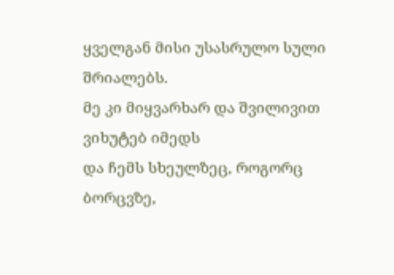ყველგან მისი უსასრულო სული შრიალებს.
მე კი მიყვარხარ და შვილივით ვიხუტებ იმედს
და ჩემს სხეულზეც, როგორც ბორცვზე,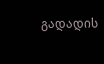გადადის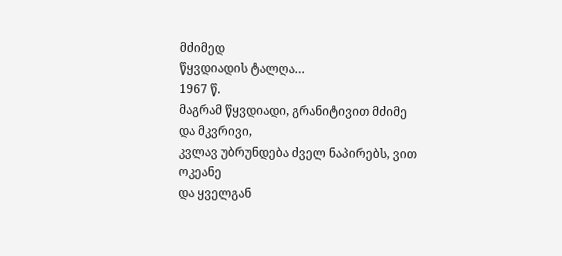მძიმედ
წყვდიადის ტალღა…
1967 წ.
მაგრამ წყვდიადი, გრანიტივით მძიმე და მკვრივი,
კვლავ უბრუნდება ძველ ნაპირებს, ვით ოკეანე
და ყველგან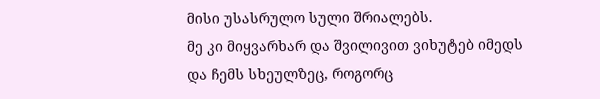მისი უსასრულო სული შრიალებს.
მე კი მიყვარხარ და შვილივით ვიხუტებ იმედს
და ჩემს სხეულზეც, როგორც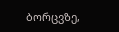ბორცვზე,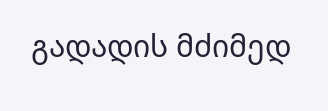გადადის მძიმედ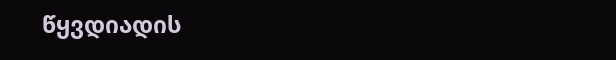წყვდიადის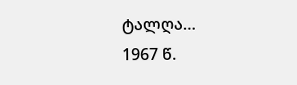ტალღა…
1967 წ.